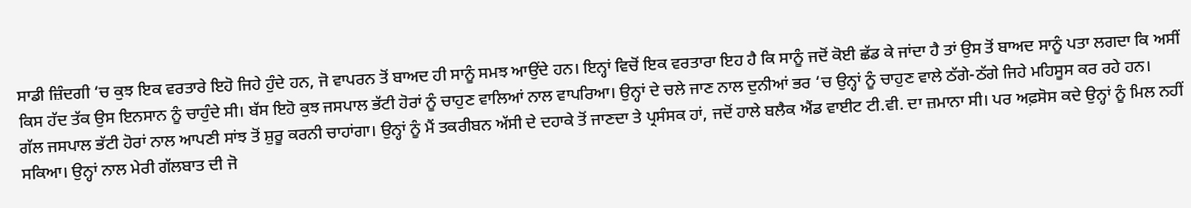ਸਾਡੀ ਜ਼ਿੰਦਗੀ ‘ਚ ਕੁਝ ਇਕ ਵਰਤਾਰੇ ਇਹੋ ਜਿਹੇ ਹੁੰਦੇ ਹਨ, ਜੋ ਵਾਪਰਨ ਤੋਂ ਬਾਅਦ ਹੀ ਸਾਨੂੰ ਸਮਝ ਆਉਂਦੇ ਹਨ। ਇਨ੍ਹਾਂ ਵਿਚੋਂ ਇਕ ਵਰਤਾਰਾ ਇਹ ਹੈ ਕਿ ਸਾਨੂੰ ਜਦੋਂ ਕੋਈ ਛੱਡ ਕੇ ਜਾਂਦਾ ਹੈ ਤਾਂ ਉਸ ਤੋਂ ਬਾਅਦ ਸਾਨੂੰ ਪਤਾ ਲਗਦਾ ਕਿ ਅਸੀਂ ਕਿਸ ਹੱਦ ਤੱਕ ਉਸ ਇਨਸਾਨ ਨੂੰ ਚਾਹੁੰਦੇ ਸੀ। ਬੱਸ ਇਹੋ ਕੁਝ ਜਸਪਾਲ ਭੱਟੀ ਹੋਰਾਂ ਨੂੰ ਚਾਹੁਣ ਵਾਲਿਆਂ ਨਾਲ ਵਾਪਰਿਆ। ਉਨ੍ਹਾਂ ਦੇ ਚਲੇ ਜਾਣ ਨਾਲ ਦੁਨੀਆਂ ਭਰ ‘ਚ ਉਨ੍ਹਾਂ ਨੂੰ ਚਾਹੁਣ ਵਾਲੇ ਠੱਗੇ-ਠੱਗੇ ਜਿਹੇ ਮਹਿਸੂਸ ਕਰ ਰਹੇ ਹਨ।
ਗੱਲ ਜਸਪਾਲ ਭੱਟੀ ਹੋਰਾਂ ਨਾਲ ਆਪਣੀ ਸਾਂਝ ਤੋਂ ਸ਼ੁਰੂ ਕਰਨੀ ਚਾਹਾਂਗਾ। ਉਨ੍ਹਾਂ ਨੂੰ ਮੈਂ ਤਕਰੀਬਨ ਅੱਸੀ ਦੇ ਦਹਾਕੇ ਤੋਂ ਜਾਣਦਾ ਤੇ ਪ੍ਰਸੰਸਕ ਹਾਂ, ਜਦੋਂ ਹਾਲੇ ਬਲੈਕ ਐਂਡ ਵਾਈਟ ਟੀ.ਵੀ. ਦਾ ਜ਼ਮਾਨਾ ਸੀ। ਪਰ ਅਫ਼ਸੋਸ ਕਦੇ ਉਨ੍ਹਾਂ ਨੂੰ ਮਿਲ ਨਹੀਂ ਸਕਿਆ। ਉਨ੍ਹਾਂ ਨਾਲ ਮੇਰੀ ਗੱਲਬਾਤ ਦੀ ਜੋ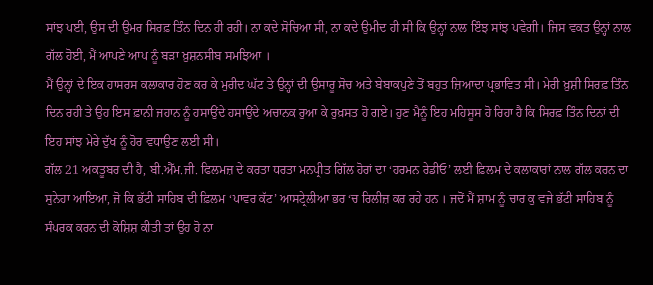ਸਾਂਝ ਪਈ, ਉਸ ਦੀ ਉਮਰ ਸਿਰਫ਼ ਤਿੰਨ ਦਿਨ ਹੀ ਰਹੀ। ਨਾ ਕਦੇ ਸੋਚਿਆ ਸੀ, ਨਾ ਕਦੇ ਉਮੀਦ ਹੀ ਸੀ ਕਿ ਉਨ੍ਹਾਂ ਨਾਲ ਇੰਝ ਸਾਂਝ ਪਵੇਗੀ। ਜਿਸ ਵਕਤ ਉਨ੍ਹਾਂ ਨਾਲ ਗੱਲ ਹੋਈ, ਮੈਂ ਆਪਣੇ ਆਪ ਨੂੰ ਬੜਾ ਖ਼ੁਸ਼ਨਸੀਬ ਸਮਝਿਆ ।
ਮੈਂ ਉਨ੍ਹਾਂ ਦੇ ਇਕ ਹਾਸਰਸ ਕਲਾਕਾਰ ਹੋਣ ਕਰ ਕੇ ਮੁਰੀਦ ਘੱਟ ਤੇ ਉਨ੍ਹਾਂ ਦੀ ਉਸਾਰੂ ਸੋਚ ਅਤੇ ਬੇਬਾਕਪੁਣੇ ਤੋਂ ਬਹੁਤ ਜ਼ਿਆਦਾ ਪ੍ਰਭਾਵਿਤ ਸੀ। ਮੇਰੀ ਖ਼ੁਸ਼ੀ ਸਿਰਫ਼ ਤਿੰਨ ਦਿਨ ਰਹੀ ਤੇ ਉਹ ਇਸ ਫ਼ਾਨੀ ਜਹਾਨ ਨੂੰ ਹਸਾਉਂਦੇ ਹਸਾਉਂਦੇ ਅਚਾਨਕ ਰੁਆ ਕੇ ਰੁਖ਼ਸਤ ਹੋ ਗਏ। ਹੁਣ ਮੈਨੂੰ ਇਹ ਮਹਿਸੂਸ ਹੋ ਰਿਹਾ ਹੈ ਕਿ ਸਿਰਫ਼ ਤਿੰਨ ਦਿਨਾਂ ਦੀ ਇਹ ਸਾਂਝ ਮੇਰੇ ਦੁੱਖ ਨੂੰ ਹੋਰ ਵਧਾਉਣ ਲਈ ਸੀ।
ਗੱਲ 21 ਅਕਤੂਬਰ ਦੀ ਹੈ, ਬੀ.ਐੱਮ.ਜੀ. ਫਿਲਮਜ਼ ਦੇ ਕਰਤਾ ਧਰਤਾ ਮਨਪ੍ਰੀਤ ਗਿੱਲ ਹੋਰਾਂ ਦਾ ‘ਹਰਮਨ ਰੇਡੀਓ’ ਲਈ ਫ਼ਿਲਮ ਦੇ ਕਲਾਕਾਰਾਂ ਨਾਲ ਗੱਲ ਕਰਨ ਦਾ ਸੁਨੇਹਾ ਆਇਆ, ਜੋ ਕਿ ਭੱਟੀ ਸਾਹਿਬ ਦੀ ਫ਼ਿਲਮ ‘ਪਾਵਰ ਕੱਟ’ ਆਸਟ੍ਰੇਲੀਆ ਭਰ ‘ਚ ਰਿਲੀਜ਼ ਕਰ ਰਹੇ ਹਨ । ਜਦੋਂ ਮੈਂ ਸ਼ਾਮ ਨੂੰ ਚਾਰ ਕੁ ਵਜੇ ਭੱਟੀ ਸਾਹਿਬ ਨੂੰ ਸੰਪਰਕ ਕਰਨ ਦੀ ਕੋਸ਼ਿਸ਼ ਕੀਤੀ ਤਾਂ ਉਹ ਹੋ ਨਾ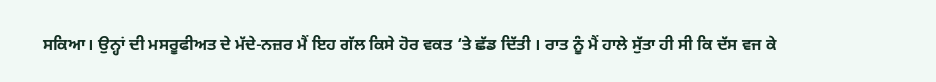ਸਕਿਆ। ਉਨ੍ਹਾਂ ਦੀ ਮਸਰੂਫੀਅਤ ਦੇ ਮੱਦੇ-ਨਜ਼ਰ ਮੈਂ ਇਹ ਗੱਲ ਕਿਸੇ ਹੋਰ ਵਕਤ ‘ਤੇ ਛੱਡ ਦਿੱਤੀ । ਰਾਤ ਨੂੰ ਮੈਂ ਹਾਲੇ ਸੁੱਤਾ ਹੀ ਸੀ ਕਿ ਦੱਸ ਵਜ ਕੇ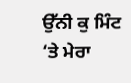ਉੱਨੀ ਕੁ ਮਿੰਟ ‘ਤੇ ਮੇਰਾ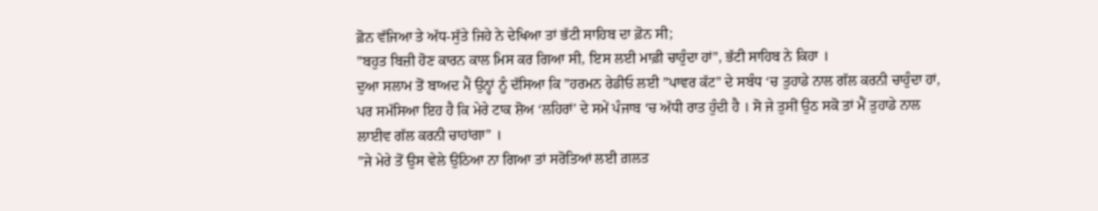ਫ਼ੋਨ ਵੱਜਿਆ ਤੇ ਅੱਧ-ਸੁੱਤੇ ਜਿਹੇ ਨੇ ਦੇਖਿਆ ਤਾਂ ਭੱਟੀ ਸਾਹਿਬ ਦਾ ਫ਼ੋਨ ਸੀ;
”ਬਹੁਤ ਬਿਜ਼ੀ ਹੋਣ ਕਾਰਨ ਕਾਲ ਮਿਸ ਕਰ ਗਿਆ ਸੀ, ਇਸ ਲਈ ਮਾਫ਼ੀ ਚਾਹੁੰਦਾ ਹਾਂ”, ਭੱਟੀ ਸਾਹਿਬ ਨੇ ਕਿਹਾ ।
ਦੁਆ ਸਲਾਮ ਤੋਂ ਬਾਅਦ ਮੈਂ ਉਨ੍ਹਾਂ ਨੂੰ ਦੱਸਿਆ ਕਿ ”ਹਰਮਨ ਰੇਡੀਓ ਲਈ ”ਪਾਵਰ ਕੱਟ” ਦੇ ਸਬੰਧ ‘ਚ ਤੁਹਾਡੇ ਨਾਲ ਗੱਲ ਕਰਨੀ ਚਾਹੁੰਦਾ ਹਾਂ, ਪਰ ਸਮੱਸਿਆ ਇਹ ਹੈ ਕਿ ਮੇਰੇ ਟਾਕ ਸ਼ੋਅ ‘ਲਹਿਰਾਂ’ ਦੇ ਸਮੇਂ ਪੰਜਾਬ ‘ਚ ਅੱਧੀ ਰਾਤ ਹੁੰਦੀ ਹੈ । ਸੋ ਜੇ ਤੁਸੀਂ ਉਠ ਸਕੋ ਤਾਂ ਮੈਂ ਤੁਹਾਡੇ ਨਾਲ ਲਾਈਵ ਗੱਲ ਕਰਨੀ ਚਾਹਾਂਗਾ” ।
”ਜੇ ਮੇਰੇ ਤੋਂ ਉਸ ਵੇਲੇ ਉਠਿਆ ਨਾ ਗਿਆ ਤਾਂ ਸਰੋਤਿਆਂ ਲਈ ਗ਼ਲਤ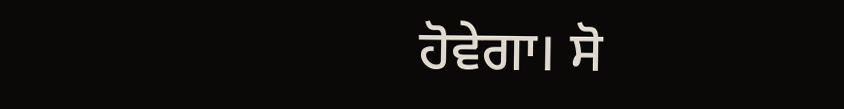ਹੋਵੇਗਾ। ਸੋ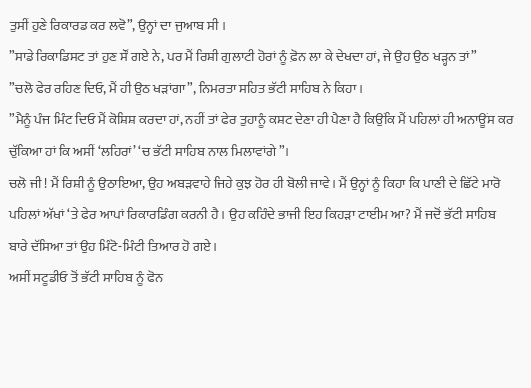ਤੁਸੀਂ ਹੁਣੇ ਰਿਕਾਰਡ ਕਰ ਲਵੋ”, ਉਨ੍ਹਾਂ ਦਾ ਜੁਆਬ ਸੀ ।
”ਸਾਡੇ ਰਿਕਾਡਿਸਟ ਤਾਂ ਹੁਣ ਸੌਂ ਗਏ ਨੇ, ਪਰ ਮੈਂ ਰਿਸ਼ੀ ਗੁਲਾਟੀ ਹੋਰਾਂ ਨੂੰ ਫ਼ੋਨ ਲਾ ਕੇ ਦੇਖਦਾ ਹਾਂ, ਜੇ ਉਹ ਉਠ ਖੜ੍ਹਨ ਤਾਂ”
”ਚਲੋ ਫੇਰ ਰਹਿਣ ਦਿਓ, ਮੈਂ ਹੀ ਉਠ ਖੜਾਂਗਾ”, ਨਿਮਰਤਾ ਸਹਿਤ ਭੱਟੀ ਸਾਹਿਬ ਨੇ ਕਿਹਾ ।
”ਮੈਨੂੰ ਪੰਜ ਮਿੰਟ ਦਿਓ ਮੈਂ ਕੋਸ਼ਿਸ਼ ਕਰਦਾ ਹਾਂ, ਨਹੀਂ ਤਾਂ ਫੇਰ ਤੁਹਾਨੂੰ ਕਸ਼ਟ ਦੇਣਾ ਹੀ ਪੈਣਾ ਹੈ ਕਿਉਂਕਿ ਮੈਂ ਪਹਿਲਾਂ ਹੀ ਅਨਾਊਂਸ ਕਰ ਚੁੱਕਿਆ ਹਾਂ ਕਿ ਅਸੀਂ ‘ਲਹਿਰਾਂ’ ‘ਚ ਭੱਟੀ ਸਾਹਿਬ ਨਾਲ ਮਿਲਾਵਾਂਗੇ”।
ਚਲੋ ਜੀ ! ਮੈਂ ਰਿਸ਼ੀ ਨੂੰ ਉਠਾਇਆ, ਉਹ ਅਬੜਵਾਹੇ ਜਿਹੇ ਕੁਝ ਹੋਰ ਹੀ ਬੋਲੀ ਜਾਵੇ। ਮੈਂ ਉਨ੍ਹਾਂ ਨੂੰ ਕਿਹਾ ਕਿ ਪਾਣੀ ਦੇ ਛਿੱਟੇ ਮਾਰੋ ਪਹਿਲਾਂ ਅੱਖਾਂ ‘ਤੇ ਫੇਰ ਆਪਾਂ ਰਿਕਾਰਡਿੰਗ ਕਰਨੀ ਹੈ। ਉਹ ਕਹਿੰਦੇ ਭਾਜੀ ਇਹ ਕਿਹੜਾ ਟਾਈਮ ਆ? ਮੈਂ ਜਦੋਂ ਭੱਟੀ ਸਾਹਿਬ ਬਾਰੇ ਦੱਸਿਆ ਤਾਂ ਉਹ ਮਿੰਟੋ-ਮਿੰਟੀ ਤਿਆਰ ਹੋ ਗਏ।
ਅਸੀਂ ਸਟੂਡੀਓ ਤੋਂ ਭੱਟੀ ਸਾਹਿਬ ਨੂੰ ਫੋਨ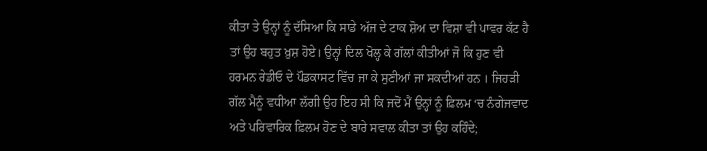ਕੀਤਾ ਤੇ ਉਨ੍ਹਾਂ ਨੂੰ ਦੱਸਿਆ ਕਿ ਸਾਡੇ ਅੱਜ ਦੇ ਟਾਕ ਸ਼ੋਅ ਦਾ ਵਿਸ਼ਾ ਵੀ ਪਾਵਰ ਕੱਟ ਹੈ ਤਾਂ ਉਹ ਬਹੁਤ ਖ਼ੁਸ਼ ਹੋਏ। ਉਨ੍ਹਾਂ ਦਿਲ ਖੋਲ੍ਹ ਕੇ ਗੱਲਾਂ ਕੀਤੀਆਂ ਜੋ ਕਿ ਹੁਣ ਵੀ ਹਰਮਨ ਰੇਡੀਓ ਦੇ ਪੌਡਕਾਸਟ ਵਿੱਚ ਜਾ ਕੇ ਸੁਣੀਆਂ ਜਾ ਸਕਦੀਆਂ ਹਨ । ਜਿਹੜੀ ਗੱਲ ਮੈਨੂੰ ਵਧੀਆ ਲੱਗੀ ਉਹ ਇਹ ਸੀ ਕਿ ਜਦੋਂ ਮੈਂ ਉਨ੍ਹਾਂ ਨੂੰ ਫ਼ਿਲਮ ‘ਚ ਨੰਗੇਜਵਾਦ ਅਤੇ ਪਰਿਵਾਰਿਕ ਫ਼ਿਲਮ ਹੋਣ ਦੇ ਬਾਰੇ ਸਵਾਲ ਕੀਤਾ ਤਾਂ ਉਹ ਕਹਿੰਦੇ;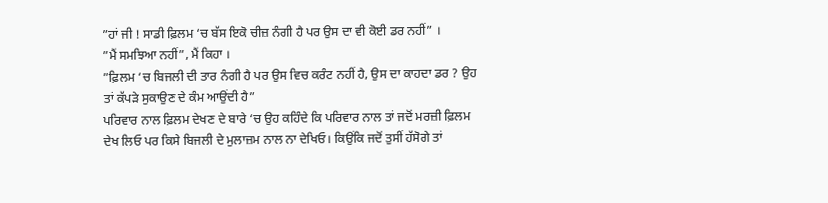”ਹਾਂ ਜੀ ! ਸਾਡੀ ਫ਼ਿਲਮ ‘ਚ ਬੱਸ ਇਕੋ ਚੀਜ਼ ਨੰਗੀ ਹੈ ਪਰ ਉਸ ਦਾ ਵੀ ਕੋਈ ਡਰ ਨਹੀਂ” ।
”ਮੈਂ ਸਮਝਿਆ ਨਹੀਂ”, ਮੈਂ ਕਿਹਾ ।
”ਫ਼ਿਲਮ ‘ਚ ਬਿਜਲੀ ਦੀ ਤਾਰ ਨੰਗੀ ਹੈ ਪਰ ਉਸ ਵਿਚ ਕਰੰਟ ਨਹੀਂ ਹੈ, ਉਸ ਦਾ ਕਾਹਦਾ ਡਰ ? ਉਹ ਤਾਂ ਕੱਪੜੇ ਸੁਕਾਉਣ ਦੇ ਕੰਮ ਆਉਂਦੀ ਹੈ”
ਪਰਿਵਾਰ ਨਾਲ ਫ਼ਿਲਮ ਦੇਖਣ ਦੇ ਬਾਰੇ ‘ਚ ਉਹ ਕਹਿੰਦੇ ਕਿ ਪਰਿਵਾਰ ਨਾਲ ਤਾਂ ਜਦੋਂ ਮਰਜ਼ੀ ਫ਼ਿਲਮ ਦੇਖ ਲਿਓ ਪਰ ਕਿਸੇ ਬਿਜਲੀ ਦੇ ਮੁਲਾਜ਼ਮ ਨਾਲ ਨਾ ਦੇਖਿਓ। ਕਿਉਂਕਿ ਜਦੋਂ ਤੁਸੀਂ ਹੱਸੋਗੇ ਤਾਂ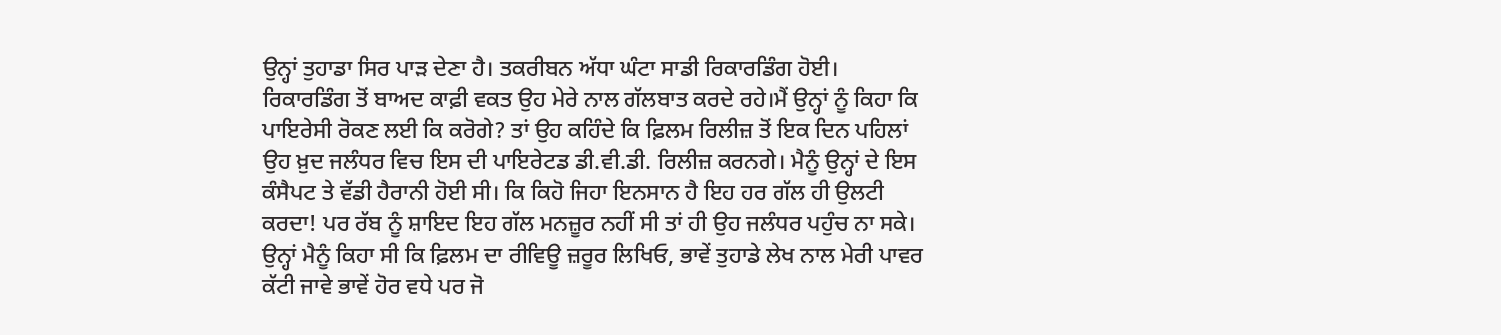ਉਨ੍ਹਾਂ ਤੁਹਾਡਾ ਸਿਰ ਪਾੜ ਦੇਣਾ ਹੈ। ਤਕਰੀਬਨ ਅੱਧਾ ਘੰਟਾ ਸਾਡੀ ਰਿਕਾਰਡਿੰਗ ਹੋਈ। ਰਿਕਾਰਡਿੰਗ ਤੋਂ ਬਾਅਦ ਕਾਫ਼ੀ ਵਕਤ ਉਹ ਮੇਰੇ ਨਾਲ ਗੱਲਬਾਤ ਕਰਦੇ ਰਹੇ।ਮੈਂ ਉਨ੍ਹਾਂ ਨੂੰ ਕਿਹਾ ਕਿ ਪਾਇਰੇਸੀ ਰੋਕਣ ਲਈ ਕਿ ਕਰੋਗੇ? ਤਾਂ ਉਹ ਕਹਿੰਦੇ ਕਿ ਫ਼ਿਲਮ ਰਿਲੀਜ਼ ਤੋਂ ਇਕ ਦਿਨ ਪਹਿਲਾਂ ਉਹ ਖ਼ੁਦ ਜਲੰਧਰ ਵਿਚ ਇਸ ਦੀ ਪਾਇਰੇਟਡ ਡੀ.ਵੀ.ਡੀ. ਰਿਲੀਜ਼ ਕਰਨਗੇ। ਮੈਨੂੰ ਉਨ੍ਹਾਂ ਦੇ ਇਸ ਕੰਸੈਪਟ ਤੇ ਵੱਡੀ ਹੈਰਾਨੀ ਹੋਈ ਸੀ। ਕਿ ਕਿਹੋ ਜਿਹਾ ਇਨਸਾਨ ਹੈ ਇਹ ਹਰ ਗੱਲ ਹੀ ਉਲਟੀ ਕਰਦਾ! ਪਰ ਰੱਬ ਨੂੰ ਸ਼ਾਇਦ ਇਹ ਗੱਲ ਮਨਜ਼ੂਰ ਨਹੀਂ ਸੀ ਤਾਂ ਹੀ ਉਹ ਜਲੰਧਰ ਪਹੁੰਚ ਨਾ ਸਕੇ।
ਉਨ੍ਹਾਂ ਮੈਨੂੰ ਕਿਹਾ ਸੀ ਕਿ ਫ਼ਿਲਮ ਦਾ ਰੀਵਿਊ ਜ਼ਰੂਰ ਲਿਖਿਓ, ਭਾਵੇਂ ਤੁਹਾਡੇ ਲੇਖ ਨਾਲ ਮੇਰੀ ਪਾਵਰ ਕੱਟੀ ਜਾਵੇ ਭਾਵੇਂ ਹੋਰ ਵਧੇ ਪਰ ਜੋ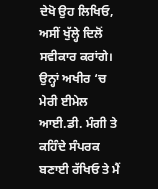ਦੇਖੋ ਉਹ ਲਿਖਿਓ, ਅਸੀਂ ਖੁੱਲ੍ਹੇ ਦਿਲੋਂ ਸਵੀਕਾਰ ਕਰਾਂਗੇ। ਉਨ੍ਹਾਂ ਅਖੀਰ ‘ਚ ਮੇਰੀ ਈਮੇਲ ਆਈ.ਡੀ. ਮੰਗੀ ਤੇ ਕਹਿੰਦੇ ਸੰਪਰਕ ਬਣਾਈ ਰੱਖਿਓ ਤੇ ਮੈਂ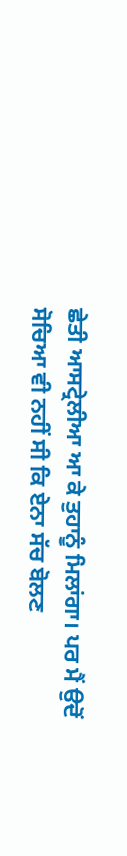ਛੇਤੀ ਆਸਟ੍ਰੇਲੀਆ ਆ ਕੇ ਤੁਹਾਨੂੰ ਮਿਲਾਂਗਾ। ਪਰ ਮੈਂ ਉਦੋਂ ਸੋਚਿਆ ਵੀ ਨਹੀਂ ਸੀ ਕਿ ਏਨਾ ਸੱਚ ਬੋਲਣ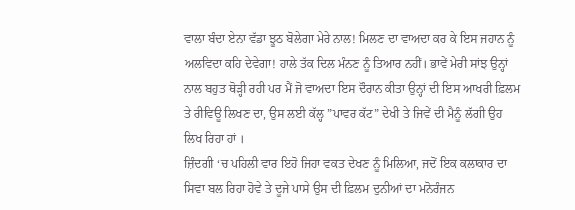ਵਾਲਾ ਬੰਦਾ ਏਨਾ ਵੱਡਾ ਝੂਠ ਬੋਲੇਗਾ ਮੇਰੇ ਨਾਲ! ਮਿਲਣ ਦਾ ਵਾਅਦਾ ਕਰ ਕੇ ਇਸ ਜਹਾਨ ਨੂੰ ਅਲਵਿਦਾ ਕਹਿ ਦੇਵੇਗਾ! ਹਾਲੇ ਤੱਕ ਦਿਲ ਮੰਨਣ ਨੂੰ ਤਿਆਰ ਨਹੀਂ। ਭਾਵੇਂ ਮੇਰੀ ਸਾਂਝ ਉਨ੍ਹਾਂ ਨਾਲ ਬਹੁਤ ਥੋੜ੍ਹੀ ਰਹੀ ਪਰ ਮੈਂ ਜੋ ਵਾਅਦਾ ਇਸ ਦੌਰਾਨ ਕੀਤਾ ਉਨ੍ਹਾਂ ਦੀ ਇਸ ਆਖਰੀ ਫ਼ਿਲਮ ਤੇ ਰੀਵਿਊ ਲਿਖਣ ਦਾ, ਉਸ ਲਈ ਕੱਲ੍ਹ ”ਪਾਵਰ ਕੱਟ” ਦੇਖੀ ਤੇ ਜਿਵੇਂ ਦੀ ਮੈਨੂੰ ਲੱਗੀ ਉਹ ਲਿਖ ਰਿਹਾ ਹਾਂ ।
ਜ਼ਿੰਦਗੀ ‘ਚ ਪਹਿਲੀ ਵਾਰ ਇਹੋ ਜਿਹਾ ਵਕਤ ਦੇਖਣ ਨੂੰ ਮਿਲਿਆ, ਜਦੋਂ ਇਕ ਕਲਾਕਾਰ ਦਾ ਸਿਵਾ ਬਲ ਰਿਹਾ ਹੋਵੇ ਤੇ ਦੂਜੇ ਪਾਸੇ ਉਸ ਦੀ ਫ਼ਿਲਮ ਦੁਨੀਆਂ ਦਾ ਮਨੋਰੰਜਨ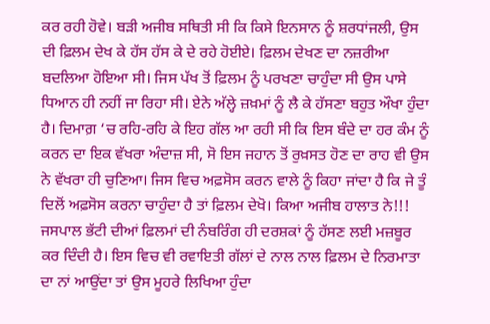ਕਰ ਰਹੀ ਹੋਵੇ। ਬੜੀ ਅਜੀਬ ਸਥਿਤੀ ਸੀ ਕਿ ਕਿਸੇ ਇਨਸਾਨ ਨੂੰ ਸ਼ਰਧਾਂਜਲੀ, ਉਸ ਦੀ ਫ਼ਿਲਮ ਦੇਖ ਕੇ ਹੱਸ ਹੱਸ ਕੇ ਦੇ ਰਹੇ ਹੋਈਏ। ਫ਼ਿਲਮ ਦੇਖਣ ਦਾ ਨਜ਼ਰੀਆ ਬਦਲਿਆ ਹੋਇਆ ਸੀ। ਜਿਸ ਪੱਖ ਤੋਂ ਫ਼ਿਲਮ ਨੂੰ ਪਰਖਣਾ ਚਾਹੁੰਦਾ ਸੀ ਉਸ ਪਾਸੇ ਧਿਆਨ ਹੀ ਨਹੀਂ ਜਾ ਰਿਹਾ ਸੀ। ਏਨੇ ਅੱਲ੍ਹੇ ਜ਼ਖ਼ਮਾਂ ਨੂੰ ਲੈ ਕੇ ਹੱਸਣਾ ਬਹੁਤ ਔਖਾ ਹੁੰਦਾ ਹੈ। ਦਿਮਾਗ਼ ‘ਚ ਰਹਿ-ਰਹਿ ਕੇ ਇਹ ਗੱਲ ਆ ਰਹੀ ਸੀ ਕਿ ਇਸ ਬੰਦੇ ਦਾ ਹਰ ਕੰਮ ਨੂੰ ਕਰਨ ਦਾ ਇਕ ਵੱਖਰਾ ਅੰਦਾਜ਼ ਸੀ, ਸੋ ਇਸ ਜਹਾਨ ਤੋਂ ਰੁਖ਼ਸਤ ਹੋਣ ਦਾ ਰਾਹ ਵੀ ਉਸ ਨੇ ਵੱਖਰਾ ਹੀ ਚੁਣਿਆ। ਜਿਸ ਵਿਚ ਅਫ਼ਸੋਸ ਕਰਨ ਵਾਲੇ ਨੂੰ ਕਿਹਾ ਜਾਂਦਾ ਹੈ ਕਿ ਜੇ ਤੂੰ ਦਿਲੋਂ ਅਫ਼ਸੋਸ ਕਰਨਾ ਚਾਹੁੰਦਾ ਹੈ ਤਾਂ ਫ਼ਿਲਮ ਦੇਖੋ। ਕਿਆ ਅਜੀਬ ਹਾਲਾਤ ਨੇ!!!
ਜਸਪਾਲ ਭੱਟੀ ਦੀਆਂ ਫ਼ਿਲਮਾਂ ਦੀ ਨੰਬਰਿੰਗ ਹੀ ਦਰਸ਼ਕਾਂ ਨੂੰ ਹੱਸਣ ਲਈ ਮਜ਼ਬੂਰ ਕਰ ਦਿੰਦੀ ਹੈ। ਇਸ ਵਿਚ ਵੀ ਰਵਾਇਤੀ ਗੱਲਾਂ ਦੇ ਨਾਲ ਨਾਲ ਫ਼ਿਲਮ ਦੇ ਨਿਰਮਾਤਾ ਦਾ ਨਾਂ ਆਉਂਦਾ ਤਾਂ ਉਸ ਮੂਹਰੇ ਲਿਖਿਆ ਹੁੰਦਾ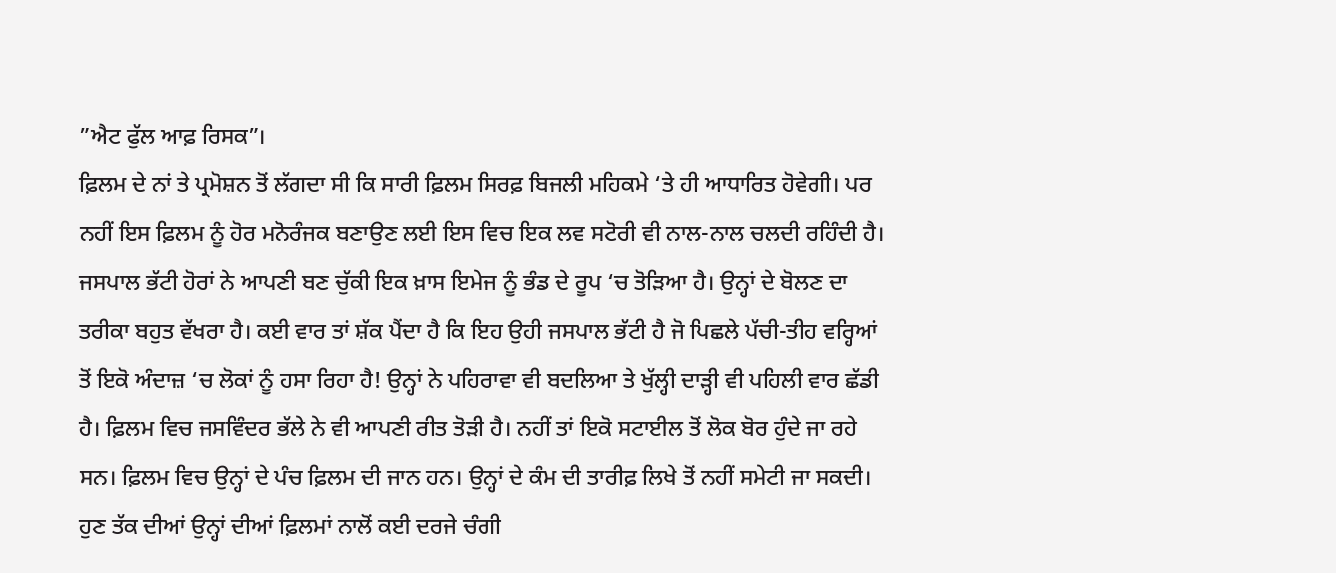”ਐਟ ਫੁੱਲ ਆਫ਼ ਰਿਸਕ”।
ਫ਼ਿਲਮ ਦੇ ਨਾਂ ਤੇ ਪ੍ਰਮੋਸ਼ਨ ਤੋਂ ਲੱਗਦਾ ਸੀ ਕਿ ਸਾਰੀ ਫ਼ਿਲਮ ਸਿਰਫ਼ ਬਿਜਲੀ ਮਹਿਕਮੇ ‘ਤੇ ਹੀ ਆਧਾਰਿਤ ਹੋਵੇਗੀ। ਪਰ ਨਹੀਂ ਇਸ ਫ਼ਿਲਮ ਨੂੰ ਹੋਰ ਮਨੋਰੰਜਕ ਬਣਾਉਣ ਲਈ ਇਸ ਵਿਚ ਇਕ ਲਵ ਸਟੋਰੀ ਵੀ ਨਾਲ-ਨਾਲ ਚਲਦੀ ਰਹਿੰਦੀ ਹੈ। ਜਸਪਾਲ ਭੱਟੀ ਹੋਰਾਂ ਨੇ ਆਪਣੀ ਬਣ ਚੁੱਕੀ ਇਕ ਖ਼ਾਸ ਇਮੇਜ ਨੂੰ ਭੰਡ ਦੇ ਰੂਪ ‘ਚ ਤੋੜਿਆ ਹੈ। ਉਨ੍ਹਾਂ ਦੇ ਬੋਲਣ ਦਾ ਤਰੀਕਾ ਬਹੁਤ ਵੱਖਰਾ ਹੈ। ਕਈ ਵਾਰ ਤਾਂ ਸ਼ੱਕ ਪੈਂਦਾ ਹੈ ਕਿ ਇਹ ਉਹੀ ਜਸਪਾਲ ਭੱਟੀ ਹੈ ਜੋ ਪਿਛਲੇ ਪੱਚੀ-ਤੀਹ ਵਰ੍ਹਿਆਂ ਤੋਂ ਇਕੋ ਅੰਦਾਜ਼ ‘ਚ ਲੋਕਾਂ ਨੂੰ ਹਸਾ ਰਿਹਾ ਹੈ! ਉਨ੍ਹਾਂ ਨੇ ਪਹਿਰਾਵਾ ਵੀ ਬਦਲਿਆ ਤੇ ਖੁੱਲ੍ਹੀ ਦਾੜ੍ਹੀ ਵੀ ਪਹਿਲੀ ਵਾਰ ਛੱਡੀ ਹੈ। ਫ਼ਿਲਮ ਵਿਚ ਜਸਵਿੰਦਰ ਭੱਲੇ ਨੇ ਵੀ ਆਪਣੀ ਰੀਤ ਤੋੜੀ ਹੈ। ਨਹੀਂ ਤਾਂ ਇਕੋ ਸਟਾਈਲ ਤੋਂ ਲੋਕ ਬੋਰ ਹੁੰਦੇ ਜਾ ਰਹੇ ਸਨ। ਫ਼ਿਲਮ ਵਿਚ ਉਨ੍ਹਾਂ ਦੇ ਪੰਚ ਫ਼ਿਲਮ ਦੀ ਜਾਨ ਹਨ। ਉਨ੍ਹਾਂ ਦੇ ਕੰਮ ਦੀ ਤਾਰੀਫ਼ ਲਿਖੇ ਤੋਂ ਨਹੀਂ ਸਮੇਟੀ ਜਾ ਸਕਦੀ। ਹੁਣ ਤੱਕ ਦੀਆਂ ਉਨ੍ਹਾਂ ਦੀਆਂ ਫ਼ਿਲਮਾਂ ਨਾਲੋਂ ਕਈ ਦਰਜੇ ਚੰਗੀ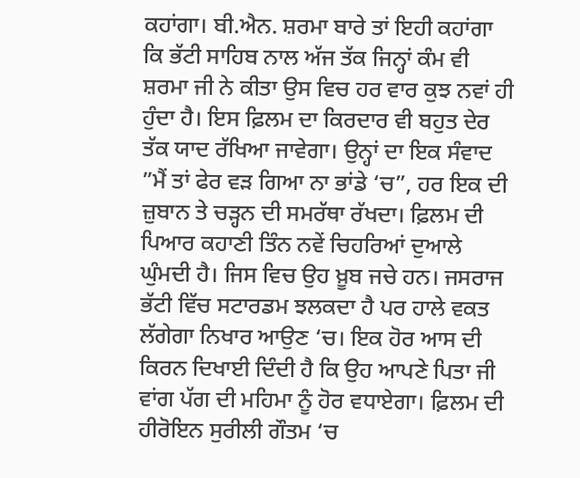ਕਹਾਂਗਾ। ਬੀ.ਐਨ. ਸ਼ਰਮਾ ਬਾਰੇ ਤਾਂ ਇਹੀ ਕਹਾਂਗਾ ਕਿ ਭੱਟੀ ਸਾਹਿਬ ਨਾਲ ਅੱਜ ਤੱਕ ਜਿਨ੍ਹਾਂ ਕੰਮ ਵੀ ਸ਼ਰਮਾ ਜੀ ਨੇ ਕੀਤਾ ਉਸ ਵਿਚ ਹਰ ਵਾਰ ਕੁਝ ਨਵਾਂ ਹੀ ਹੁੰਦਾ ਹੈ। ਇਸ ਫ਼ਿਲਮ ਦਾ ਕਿਰਦਾਰ ਵੀ ਬਹੁਤ ਦੇਰ ਤੱਕ ਯਾਦ ਰੱਖਿਆ ਜਾਵੇਗਾ। ਉਨ੍ਹਾਂ ਦਾ ਇਕ ਸੰਵਾਦ ”ਮੈਂ ਤਾਂ ਫੇਰ ਵੜ ਗਿਆ ਨਾ ਭਾਂਡੇ ‘ਚ”, ਹਰ ਇਕ ਦੀ ਜ਼ੁਬਾਨ ਤੇ ਚੜ੍ਹਨ ਦੀ ਸਮਰੱਥਾ ਰੱਖਦਾ। ਫ਼ਿਲਮ ਦੀ ਪਿਆਰ ਕਹਾਣੀ ਤਿੰਨ ਨਵੇਂ ਚਿਹਰਿਆਂ ਦੁਆਲੇ ਘੁੰਮਦੀ ਹੈ। ਜਿਸ ਵਿਚ ਉਹ ਖ਼ੂਬ ਜਚੇ ਹਨ। ਜਸਰਾਜ ਭੱਟੀ ਵਿੱਚ ਸਟਾਰਡਮ ਝਲਕਦਾ ਹੈ ਪਰ ਹਾਲੇ ਵਕਤ ਲੱਗੇਗਾ ਨਿਖਾਰ ਆਉਣ ‘ਚ। ਇਕ ਹੋਰ ਆਸ ਦੀ ਕਿਰਨ ਦਿਖਾਈ ਦਿੰਦੀ ਹੈ ਕਿ ਉਹ ਆਪਣੇ ਪਿਤਾ ਜੀ ਵਾਂਗ ਪੱਗ ਦੀ ਮਹਿਮਾ ਨੂੰ ਹੋਰ ਵਧਾਏਗਾ। ਫ਼ਿਲਮ ਦੀ ਹੀਰੋਇਨ ਸੁਰੀਲੀ ਗੌਤਮ ‘ਚ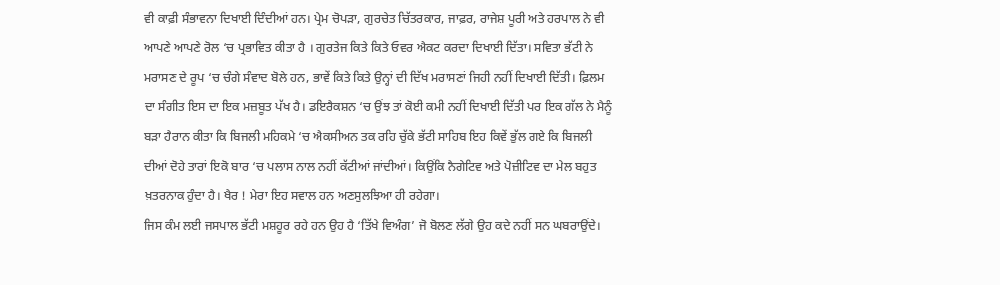ਵੀ ਕਾਫ਼ੀ ਸੰਭਾਵਨਾ ਦਿਖਾਈ ਦਿੰਦੀਆਂ ਹਨ। ਪ੍ਰੇਮ ਚੋਪੜਾ, ਗੁਰਚੇਤ ਚਿੱਤਰਕਾਰ, ਜਾਫ਼ਰ, ਰਾਜੇਸ਼ ਪੂਰੀ ਅਤੇ ਹਰਪਾਲ ਨੇ ਵੀ ਆਪਣੇ ਆਪਣੇ ਰੋਲ ‘ਚ ਪ੍ਰਭਾਵਿਤ ਕੀਤਾ ਹੈ । ਗੁਰਤੇਜ ਕਿਤੇ ਕਿਤੇ ਓਵਰ ਐਕਟ ਕਰਦਾ ਦਿਖਾਈ ਦਿੱਤਾ। ਸਵਿਤਾ ਭੱਟੀ ਨੇ ਮਰਾਸਣ ਦੇ ਰੂਪ ‘ਚ ਚੰਗੇ ਸੰਵਾਦ ਬੋਲੇ ਹਨ, ਭਾਵੇਂ ਕਿਤੇ ਕਿਤੇ ਉਨ੍ਹਾਂ ਦੀ ਦਿੱਖ ਮਰਾਸਣਾਂ ਜਿਹੀ ਨਹੀਂ ਦਿਖਾਈ ਦਿੱਤੀ। ਫ਼ਿਲਮ ਦਾ ਸੰਗੀਤ ਇਸ ਦਾ ਇਕ ਮਜ਼ਬੂਤ ਪੱਖ ਹੈ। ਡਇਰੈਕਸ਼ਨ ‘ਚ ਉਂਝ ਤਾਂ ਕੋਈ ਕਮੀ ਨਹੀਂ ਦਿਖਾਈ ਦਿੱਤੀ ਪਰ ਇਕ ਗੱਲ ਨੇ ਮੈਨੂੰ ਬੜਾ ਹੈਰਾਨ ਕੀਤਾ ਕਿ ਬਿਜਲੀ ਮਹਿਕਮੇ ‘ਚ ਐਕਸੀਅਨ ਤਕ ਰਹਿ ਚੁੱਕੇ ਭੱਟੀ ਸਾਹਿਬ ਇਹ ਕਿਵੇਂ ਭੁੱਲ ਗਏ ਕਿ ਬਿਜਲੀ ਦੀਆਂ ਦੋਹੇ ਤਾਰਾਂ ਇਕੋ ਬਾਰ ‘ਚ ਪਲਾਸ ਨਾਲ ਨਹੀਂ ਕੱਟੀਆਂ ਜਾਂਦੀਆਂ। ਕਿਉਂਕਿ ਨੈਗੇਟਿਵ ਅਤੇ ਪੋਜ਼ੀਟਿਵ ਦਾ ਮੇਲ ਬਹੁਤ ਖ਼ਤਰਨਾਕ ਹੁੰਦਾ ਹੈ। ਖੈਰ ! ਮੇਰਾ ਇਹ ਸਵਾਲ ਹਨ ਅਣਸੁਲਝਿਆ ਹੀ ਰਹੇਗਾ।
ਜਿਸ ਕੰਮ ਲਈ ਜਸਪਾਲ ਭੱਟੀ ਮਸ਼ਹੂਰ ਰਹੇ ਹਨ ਉਹ ਹੈ ‘ਤਿੱਖੇ ਵਿਅੰਗ’ ਜੋ ਬੋਲਣ ਲੱਗੇ ਉਹ ਕਦੇ ਨਹੀਂ ਸਨ ਘਬਰਾਉਂਦੇ।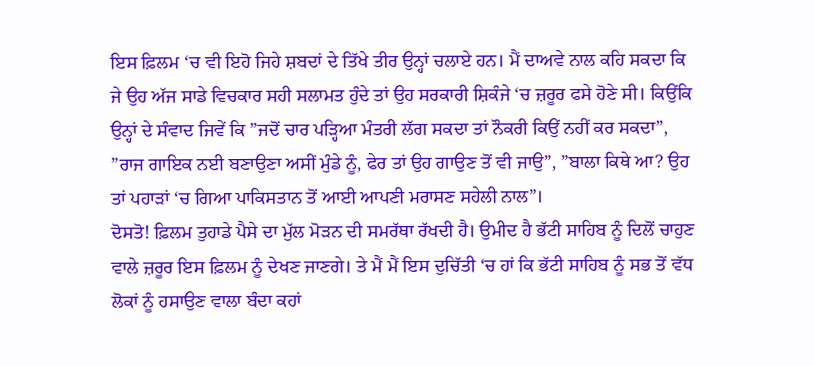ਇਸ ਫ਼ਿਲਮ ‘ਚ ਵੀ ਇਹੋ ਜਿਹੇ ਸ਼ਬਦਾਂ ਦੇ ਤਿੱਖੇ ਤੀਰ ਉਨ੍ਹਾਂ ਚਲਾਏ ਹਨ। ਮੈਂ ਦਾਅਵੇ ਨਾਲ ਕਹਿ ਸਕਦਾ ਕਿ ਜੇ ਉਹ ਅੱਜ ਸਾਡੇ ਵਿਚਕਾਰ ਸਹੀ ਸਲਾਮਤ ਹੁੰਦੇ ਤਾਂ ਉਹ ਸਰਕਾਰੀ ਸ਼ਿਕੰਜੇ ‘ਚ ਜ਼ਰੂਰ ਫਸੇ ਹੋਣੇ ਸੀ। ਕਿਉਂਕਿ ਉਨ੍ਹਾਂ ਦੇ ਸੰਵਾਦ ਜਿਵੇਂ ਕਿ ”ਜਦੋਂ ਚਾਰ ਪੜ੍ਹਿਆ ਮੰਤਰੀ ਲੱਗ ਸਕਦਾ ਤਾਂ ਨੌਕਰੀ ਕਿਉਂ ਨਹੀਂ ਕਰ ਸਕਦਾ”, ”ਰਾਜ ਗਾਇਕ ਨਈ ਬਣਾਉਣਾ ਅਸੀਂ ਮੁੰਡੇ ਨੂੰ, ਫੇਰ ਤਾਂ ਉਹ ਗਾਉਣ ਤੋਂ ਵੀ ਜਾਉ”, ”ਬਾਲਾ ਕਿਥੇ ਆ? ਉਹ ਤਾਂ ਪਹਾੜਾਂ ‘ਚ ਗਿਆ ਪਾਕਿਸਤਾਨ ਤੋਂ ਆਈ ਆਪਣੀ ਮਰਾਸਣ ਸਹੇਲੀ ਨਾਲ”।
ਦੋਸਤੋ! ਫ਼ਿਲਮ ਤੁਹਾਡੇ ਪੈਸੇ ਦਾ ਮੁੱਲ ਮੋੜਨ ਦੀ ਸਮਰੱਥਾ ਰੱਖਦੀ ਹੈ। ਉਮੀਦ ਹੈ ਭੱਟੀ ਸਾਹਿਬ ਨੂੰ ਦਿਲੋਂ ਚਾਹੁਣ ਵਾਲੇ ਜ਼ਰੂਰ ਇਸ ਫ਼ਿਲਮ ਨੂੰ ਦੇਖਣ ਜਾਣਗੇ। ਤੇ ਮੈਂ ਮੈਂ ਇਸ ਦੁਚਿੱਤੀ ‘ਚ ਹਾਂ ਕਿ ਭੱਟੀ ਸਾਹਿਬ ਨੂੰ ਸਭ ਤੋਂ ਵੱਧ ਲੋਕਾਂ ਨੂੰ ਹਸਾਉਣ ਵਾਲਾ ਬੰਦਾ ਕਹਾਂ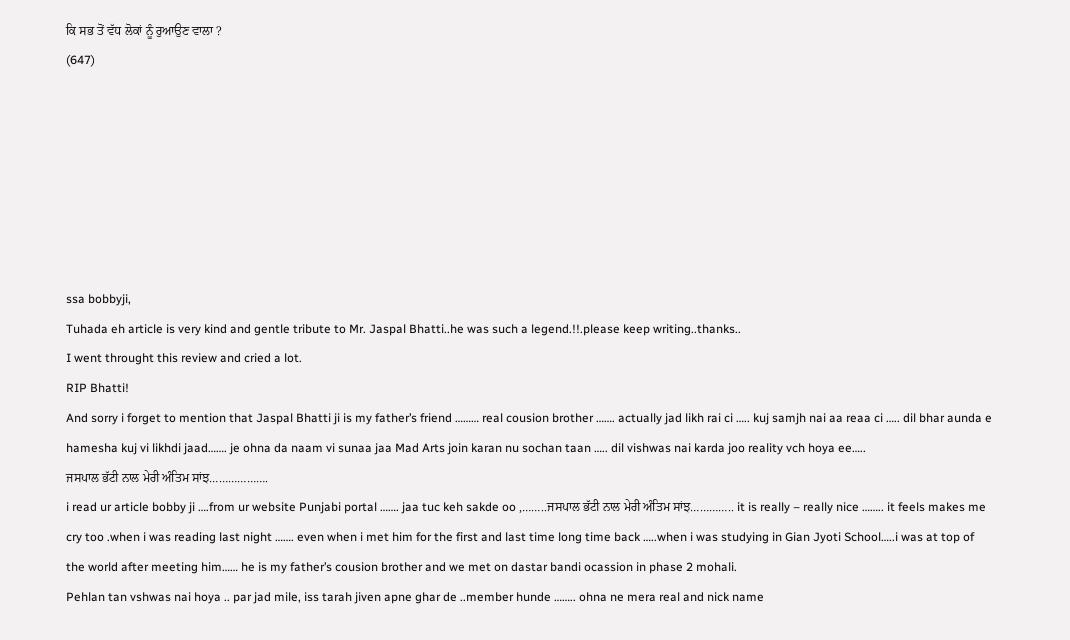ਕਿ ਸਭ ਤੋਂ ਵੱਧ ਲੋਕਾਂ ਨੂੰ ਰੁਆਉਣ ਵਾਲਾ ?
(647)







ssa bobbyji,
Tuhada eh article is very kind and gentle tribute to Mr. Jaspal Bhatti..he was such a legend.!!.please keep writing..thanks..
I went throught this review and cried a lot.
RIP Bhatti!
And sorry i forget to mention that Jaspal Bhatti ji is my father’s friend ……… real cousion brother ……. actually jad likh rai ci ….. kuj samjh nai aa reaa ci ….. dil bhar aunda e hamesha kuj vi likhdi jaad……. je ohna da naam vi sunaa jaa Mad Arts join karan nu sochan taan ….. dil vishwas nai karda joo reality vch hoya ee…..
ਜਸਪਾਲ ਭੱਟੀ ਨਾਲ ਮੇਰੀ ਅੰਤਿਮ ਸਾਂਝ……………….
i read ur article bobby ji ….from ur website Punjabi portal ……. jaa tuc keh sakde oo ,……..ਜਸਪਾਲ ਭੱਟੀ ਨਾਲ ਮੇਰੀ ਅੰਤਿਮ ਸਾਂਝ………….. it is really – really nice …….. it feels makes me cry too .when i was reading last night ……. even when i met him for the first and last time long time back …..when i was studying in Gian Jyoti School…..i was at top of the world after meeting him…… he is my father’s cousion brother and we met on dastar bandi ocassion in phase 2 mohali.
Pehlan tan vshwas nai hoya .. par jad mile, iss tarah jiven apne ghar de ..member hunde …….. ohna ne mera real and nick name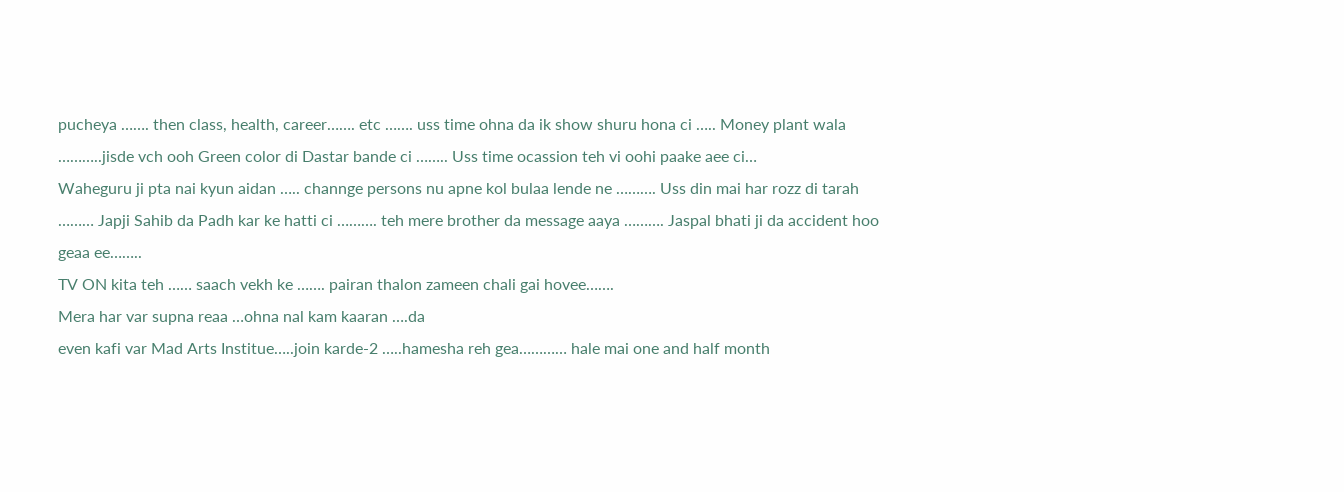pucheya ……. then class, health, career……. etc ……. uss time ohna da ik show shuru hona ci ….. Money plant wala ………..jisde vch ooh Green color di Dastar bande ci …….. Uss time ocassion teh vi oohi paake aee ci…
Waheguru ji pta nai kyun aidan ….. channge persons nu apne kol bulaa lende ne ………. Uss din mai har rozz di tarah ……… Japji Sahib da Padh kar ke hatti ci ………. teh mere brother da message aaya ………. Jaspal bhati ji da accident hoo geaa ee……..
TV ON kita teh …… saach vekh ke ……. pairan thalon zameen chali gai hovee…….
Mera har var supna reaa …ohna nal kam kaaran ….da
even kafi var Mad Arts Institue…..join karde-2 …..hamesha reh gea………… hale mai one and half month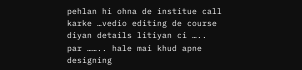pehlan hi ohna de institue call karke …vedio editing de course diyan details litiyan ci ….. par …….. hale mai khud apne designing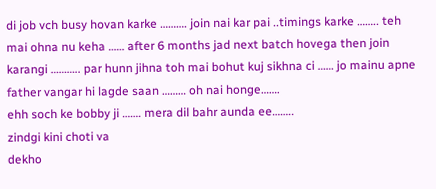di job vch busy hovan karke ………. join nai kar pai ..timings karke …….. teh mai ohna nu keha …… after 6 months jad next batch hovega then join karangi ……….. par hunn jihna toh mai bohut kuj sikhna ci …… jo mainu apne father vangar hi lagde saan ……… oh nai honge…….
ehh soch ke bobby ji ……. mera dil bahr aunda ee……..
zindgi kini choti va
dekho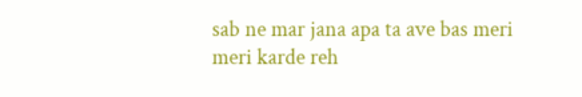sab ne mar jana apa ta ave bas meri meri karde reh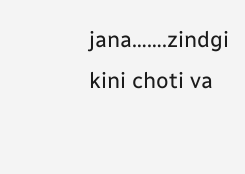jana…….zindgi kini choti va